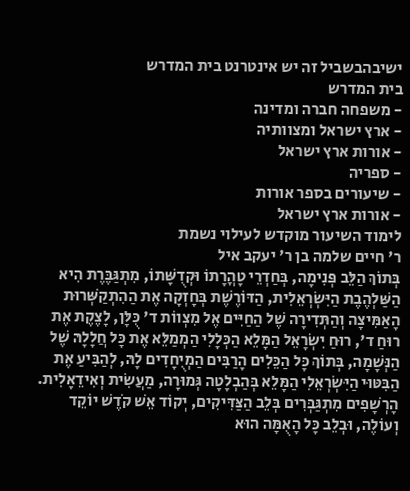ישיבהבשביל זה יש אינטרנט בית המדרש
בית המדרש
- משפחה חברה ומדינה
- ארץ ישראל ומצוותיה
- אורות ארץ ישראל
- ספריה
- שיעורים בספר אורות
- אורות ארץ ישראל
לימוד השיעור מוקדש לעילוי נשמת
ר' חיים שלמה בן ר' יעקב איל
בְּתוֹךְ הַלֵּב פְּנִימָה, בְּחַדְרֵי טָהֳרָתוֹ וּקְדֻשָּׁתוֹ, מִתְגַּבֶּרֶת הִיא הַשַּׁלְהֶבֶת הַיִּשְׂרְאֵלִית, הַדּוֹרֶשֶׁת בְּחָזְקָה אֶת הַהִתְקַשְּׁרוּת הָאַמִּיצָה וְהַתְּדִירָה שֶׁל הַחַיִּים אֶל מִצְווֹת ד' כֻּלָּן, לָצֶקֶת אֶת רוּחַ ד', רוּחַ יִשְׂרָאֵל הַמָּלֵא הַכְּלָלִי הַמְמַלֵּא אֶת כָּל חֲלָלָהּ שֶׁל הַנְּשָׁמָה, בְּתוֹךְ כָּל הַכֵּלִים הָרַבִּים הַמְיֻחָדִים לָהּ, לְהַבִּיעַ אֶת הַבִּטּוּי הַיִּשְׂרְאֵלִי הַמָּלֵא בְּהַבְלָטָה גְּמוּרָה, מַעֲשִׂית וְאִידֵאָלִית. הָרְשָׁפִים מִתְגַּבְּרִים בְּלֵב הַצַּדִּיקִים, יְקוֹד אֵשׁ קֹדֶשׁ יוֹקֵד וְעוֹלֶה, וּבְלֵב כָּל הָאֻמָּה הוּא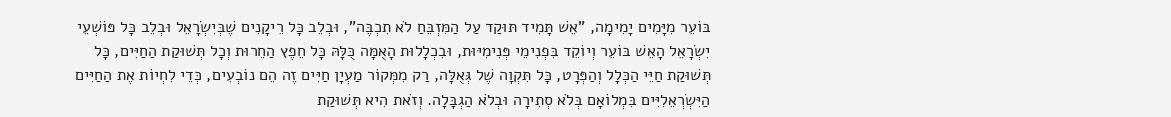בּוֹעֵר מִיָּמִים יָמִימָה, "אֵשׁ תָּמִיד תּוּקַד עַל הַמִּזְבֵּחַ לֹא תִכְבֶּה", וּבְלֵב כָּל רֵיקָנִים שֶׁבְּיִשְׂרָאֵל וּבְלֵב כָּל פּוֹשְׁעֵי יִשְׂרָאֵל הָאֵשׁ בּוֹעֵר וְיוֹקֵד בִּפְנִימֵי פְּנִימִיּוּת, וּבִכְלָלוּת הָאֻמָּה כֻּלָּהּ כָּל חֵפֶץ הַחֵרוּת וְכָל תְּשׁוּקַת הַחַיִּים, כָּל תְּשׁוּקַת חַיֵּי הַכְּלָל וְהַפְּרָט, כָּל תִּקְוָה שֶׁל גְּאֻלָּה, רַק מִמְּקוֹר מַעְיָן חַיִּים זֶה הֵם נוֹבְעִים, כְּדֵי לִחְיוֹת אֶת הַחַיִּים הַיִּשְׂרְאֵלִיִּים בִּמְלוֹאָם בְּלֹא סְתִירָה וּבְלֹא הַגְבָּלָה. וְזֹאת הִיא תְּשׁוּקַת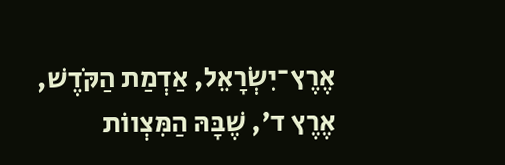אֶרֶץ־יִשְׂרָאֵל, אַדְמַת הַקֹּדֶשׁ, אֶרֶץ ד', שֶׁבָּהּ הַמִּצְווֹת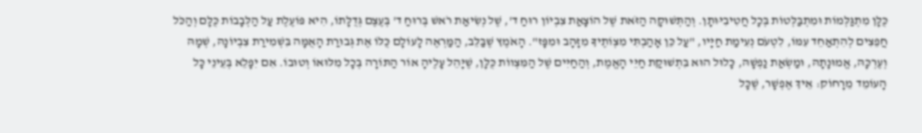כֻּלָּן מִתְגַּלְּמוֹת וּמִתְבַּלְּטוֹת בְּכָל חֲטִיבִיּוּתָן. וְהַתְּשׁוּקָה הַזֹּאת שֶׁל הוֹצָאַת צִבְיוֹן רוּחַ ד', שֶׁל נְשִׂיאַת רֹאשׁ בְּרוּחַ ד' בְּעֶצֶם גְּדֻלָּתוֹ, הִיא פּוֹעֶלֶת עַל הַלְּבָבוֹת כֻּלָּם וְהַכֹּל חֲפֵצִים לְהִתְאַחֵד עִמּוֹ, לִטְעֹם נְעִימַת חַיָּיו, "עַל כֵּן אָהַבְתִּי מִצְוֹתֶיךָ מִזָּהָב וּמִפָּז". הָאֹמֶץ שֶׁבַּלֵּב, הַמַּרְאֶה לָעוֹלָם כֻּלּוֹ אֶת גְּבוּרַת הָאֻמָּה בִּשְׁמִירַת צִבְיוֹנָהּ, שְׁמָהּ וְעֶרְכָּהּ, אֱמוּנָתָהּ, וּמַשְׂאַת נַפְשָׁהּ, כָּלוּל הוּא בִּתְשׁוּקַת חַיֵּי הָאֱמֶת, וְהַחַיִּים שֶׁל הַמִּצְווֹת כֻּלָּן, שֶׁיָּהֵל עָלֶיהָ אוֹר הַתּוֹרָה בְּכָל מִלּוּאוֹ וְטוּבוֹ. אִם יִפָּלֵא בְּעֵינֵי כָּל הָעוֹמֵד מֵרָחוֹק: אֵיךְ אֶפְשָׁר, שֶׁכָּל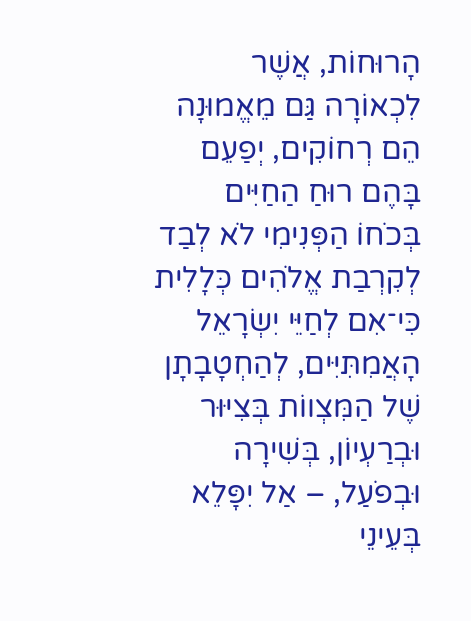הָרוּחוֹת, אֲשֶׁר לִכְאוֹרָה גַּם מֵאֱמוּנָה הֵם רְחוֹקִים, יְפַעֵם בָּהֶם רוּחַ הַחַיִּים בְּכֹחוֹ הַפְּנִימִי לֹא לְבַד לְקִרְבַת אֱלֹהִים כְּלָלִית כִּי־אִם לְחַיֵּי יִשְׂרָאֵל הָאֲמִתִּיִּים, לְהַחְטָבָתָן שֶׁל הַמִּצְווֹת בְּצִיּוּר וּבְרַעְיוֹן, בְּשִׁירָה וּבְפֹעַל, – אַל יִפָּלֵא בְּעֵינֵי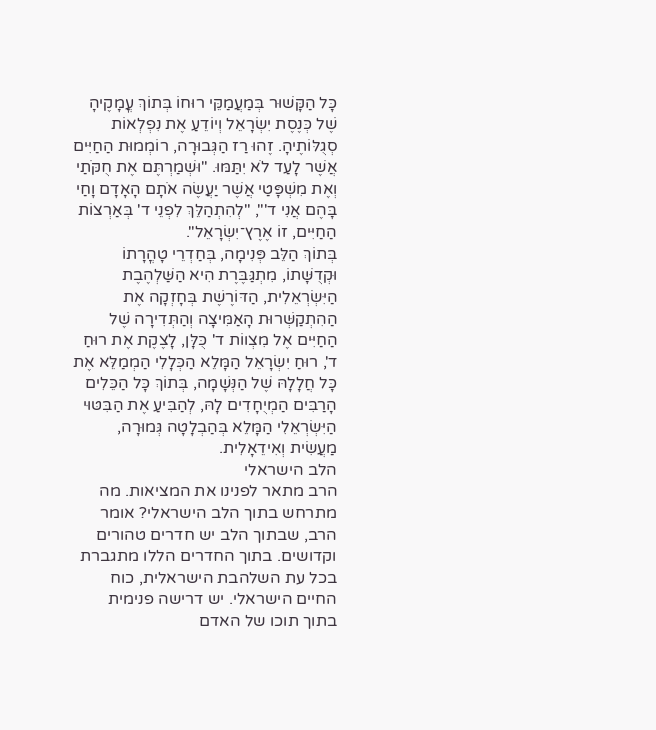כָּל הַקָּשׁוּר בְּמַעֲמַקֵּי רוּחוֹ בְּתוֹךְ עֳמָקֶיהָ שֶׁל כְּנֶסֶת יִשְׂרָאֵל וְיוֹדֵעַ אֶת נִפְלְאוֹת סְגֻלּוֹתֶיהָ. זֶהוּ רַז הַגְּבוּרָה, רוֹמְמוּת הַחַיִּים אֲשֶׁר לָעַד לֹא יִתַּמּוּ. "וּשְׁמַרְתֶּם אֶת חֻקֹּתַי וְאֶת מִשְׁפָּטַי אֲשֶׁר יַעֲשֶׂה אֹתָם הָאָדָם וָחַי בָּהֶם אֲנִי ד'", "לְהִתְהַלֵּךְ לִפְנֵי ד' בְּאַרְצוֹת הַחַיִּים, זוֹ אֶרֶץ־יִשְׂרָאֵל".
בְּתוֹךְ הַלֵּב פְּנִימָה, בְּחַדְרֵי טָהֳרָתוֹ וּקְדֻשָּׁתוֹ, מִתְגַּבֶּרֶת הִיא הַשַּׁלְהֶבֶת הַיִּשְׂרְאֵלִית, הַדּוֹרֶשֶׁת בְּחָזְקָה אֶת הַהִתְקַשְּׁרוּת הָאַמִּיצָה וְהַתְּדִירָה שֶׁל הַחַיִּים אֶל מִצְווֹת ד' כֻּלָּן, לָצֶקֶת אֶת רוּחַ ד', רוּחַ יִשְׂרָאֵל הַמָּלֵא הַכְּלָלִי הַמְמַלֵּא אֶת כָּל חֲלָלָהּ שֶׁל הַנְּשָׁמָה, בְּתוֹךְ כָּל הַכֵּלִים הָרַבִּים הַמְיֻחָדִים לָהּ, לְהַבִּיעַ אֶת הַבִּטּוּי הַיִּשְׂרְאֵלִי הַמָּלֵא בְּהַבְלָטָה גְּמוּרָה, מַעֲשִׂית וְאִידֵאָלִית.
הלב הישראלי
הרב מתאר לפנינו את המציאות. מה מתרחש בתוך הלב הישראלי? אומר הרב, שבתוך הלב יש חדרים טהורים וקדושים. בתוך החדרים הללו מתגברת בכל עת השלהבת הישראלית, כוח החיים הישראלי. יש דרישה פנימית בתוך תוכו של האדם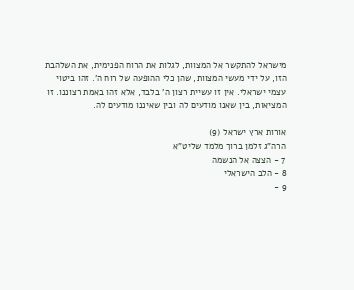מישראל להתקשר אל המצוות, לגלות את הרוח הפנימית, את השלהבת הזו, על ידי מעשי המצוות, שהן כלי ההופעה של רוח ה'. זהו ביטוי עצמי ישראלי. אין זו עשיית רצון ה' בלבד, אלא זהו באמת רצוננו. זו המציאות, בין שאנו מודעים לה ובין שאיננו מודעים לה.

אורות ארץ ישראל (9)
הרה"ג זלמן ברוך מלמד שליט"א
7 - הצצה אל הנשמה
8 - הלב הישראלי
9 -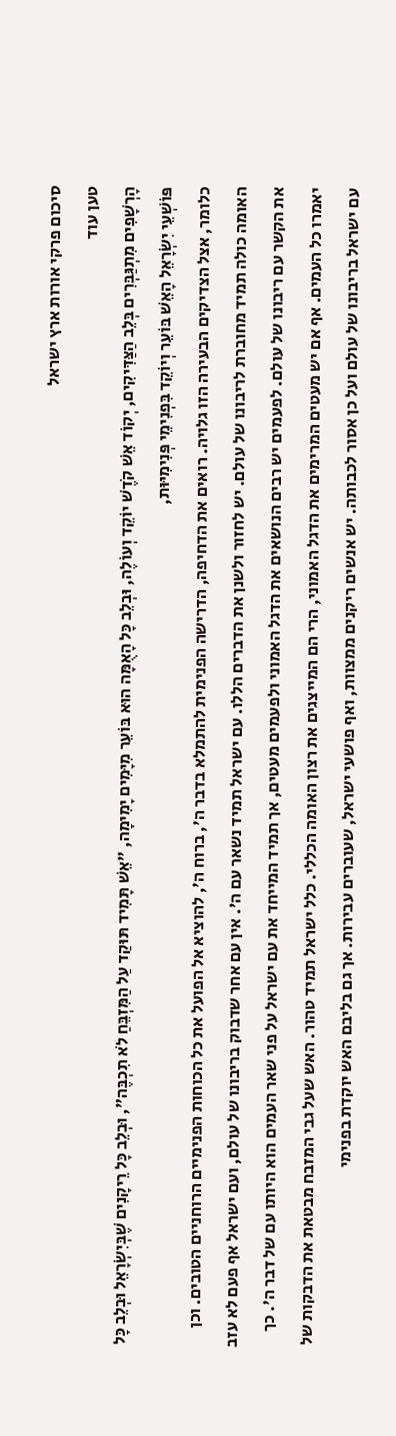סיכום פרקי אורות ארץ ישראל
טען עוד
הָרְשָׁפִים מִתְגַּבְּרִים בְּלֵב הַצַּדִּיקִים, יְקוֹד אֵשׁ קֹדֶשׁ יוֹקֵד וְעוֹלֶה, וּבְלֵב כָּל הָאֻמָּה הוּא בּוֹעֵר מִיָּמִים יָמִימָה, "אֵשׁ תָּמִיד תּוּקַד עַל הַמִּזְבֵּחַ לֹא תִכְבֶּה", וּבְלֵב כָּל רֵיקָנִים שֶׁבְּיִשְׂרָאֵל וּבְלֵב כָּל פּוֹשְׁעֵי יִשְׂרָאֵל הָאֵשׁ בּוֹעֵר וְיוֹקֵד בִּפְנִימֵי פְּנִימִיּוּת,
כלומר, אצל הצדיקים הבעירה הזו גלויה. רואים את הדחיפה, הדרישה הפנימית להתמלא בדבר ה', ברוח ה', להוציא אל הפועל את כל הכוחות הפנימיים הרוחניים הטובים. וכן האומה כולה תמיד מחוברת לריבונו של עולם. יש לחזור ולשנן את הדברים הללו. עם ישראל תמיד נשאר עם ה'. אין עם אחר שדבוק בריבונו של עולם, ועם ישראל אף פעם לא עזב את הקשר עם ריבונו של עולם. לפעמים יש רבים הנושאים את הדגל האמוני ולפעמים מעטים, אך תמיד המייחד את עם ישראל על פני שאר העמים הוא היותו עם של דבר ה'. כך יאמרו כל העמים. אף אם יש מעטים המרימים את הדגל האמוני, הרי הם המייצגים את רצון האומה הכללי. כלל ישראל תמיד טהור. האש שעל גבי המזבח מבטאת את הדבקות של עם ישראל בריבונו של עולם ועל כן אסור לכבותה. יש אנשים ריקנים ממצוות, ואף פושעי ישראל, שעוברים עבירות. אך גם בליבם האש יוקדת בפנימי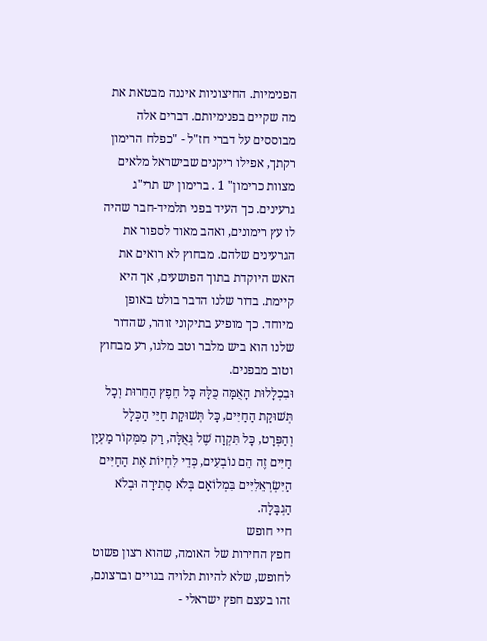הפנימיות. החיצוניות איננה מבטאת את מה שקיים בפנימיותם. דברים אלה מבוססים על דברי חז"ל - "כפלח הרימון רקתך, אפילו ריקנים שבישראל מלאים מצוות כרימון" 1 . ברימון יש תרי"ג גרעינים. כך העיד בפני תלמיד-חבר שהיה לו עץ רימונים, ואהב מאוד לספור את הגרעינים שלהם. מבחוץ לא רואים את האש היוקדת בתוך הפושעים, אך היא קיימת. בדור שלנו הדבר בולט באופן מיוחד. כך מופיע בתיקוני זוהר, שהדור שלנו הוא ביש מלבר וטב מלגו, רע מבחוץ וטוב מבפנים.
וּבִכְלָלוּת הָאֻמָּה כֻּלָּהּ כָּל חֵפֶץ הַחֵרוּת וְכָל תְּשׁוּקַת הַחַיִּים, כָּל תְּשׁוּקַת חַיֵּי הַכְּלָל וְהַפְּרָט, כָּל תִּקְוָה שֶׁל גְּאֻלָּה, רַק מִמְּקוֹר מַעְיָן חַיִּים זֶה הֵם נוֹבְעִים, כְּדֵי לִחְיוֹת אֶת הַחַיִּים הַיִּשְׂרְאֵלִיִּים בִּמְלוֹאָם בְּלֹא סְתִירָה וּבְלֹא הַגְבָּלָה.
חיי חופש
חפץ החירות של האומה, שהוא רצון פשוט לחופש, שלא להיות תלויה בגויים וברצונם, זהו בעצם חפץ ישראלי -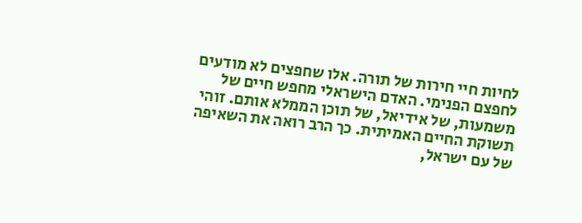לחיות חיי חירות של תורה. אלו שחפצים לא מודעים לחפצם הפנימי. האדם הישראלי מחפש חיים של משמעות, של אידיאל, של תוכן הממלא אותם. זוהי תשוקת החיים האמיתית. כך הרב רואה את השאיפה של עם ישראל,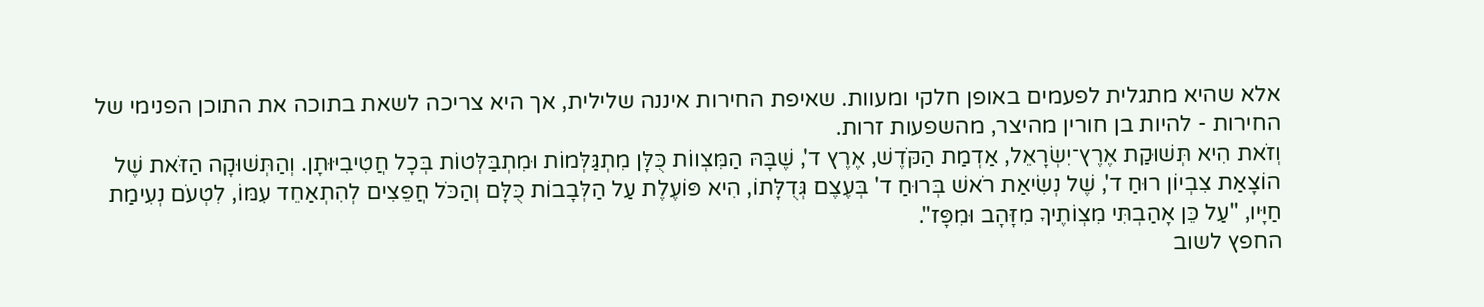אלא שהיא מתגלית לפעמים באופן חלקי ומעוות. שאיפת החירות איננה שלילית, אך היא צריכה לשאת בתוכה את התוכן הפנימי של החירות - להיות בן חורין מהיצר, מהשפעות זרות.
וְזֹאת הִיא תְּשׁוּקַת אֶרֶץ־יִשְׂרָאֵל, אַדְמַת הַקֹּדֶשׁ, אֶרֶץ ד', שֶׁבָּהּ הַמִּצְווֹת כֻּלָּן מִתְגַּלְּמוֹת וּמִתְבַּלְּטוֹת בְּכָל חֲטִיבִיּוּתָן. וְהַתְּשׁוּקָה הַזֹּאת שֶׁל הוֹצָאַת צִבְיוֹן רוּחַ ד', שֶׁל נְשִׂיאַת רֹאשׁ בְּרוּחַ ד' בְּעֶצֶם גְּדֻלָּתוֹ, הִיא פּוֹעֶלֶת עַל הַלְּבָבוֹת כֻּלָּם וְהַכֹּל חֲפֵצִים לְהִתְאַחֵד עִמּוֹ, לִטְעֹם נְעִימַת חַיָּיו, "עַל כֵּן אָהַבְתִּי מִצְוֹתֶיךָ מִזָּהָב וּמִפָּז".
החפץ לשוב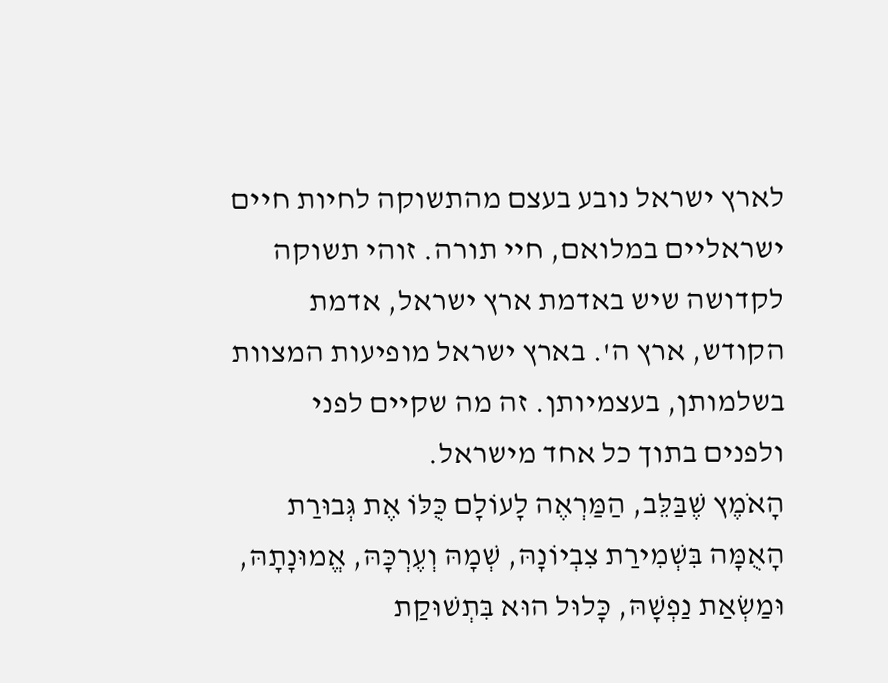לארץ ישראל נובע בעצם מהתשוקה לחיות חיים ישראליים במלואם, חיי תורה. זוהי תשוקה לקדושה שיש באדמת ארץ ישראל, אדמת הקודש, ארץ ה'. בארץ ישראל מופיעות המצוות בשלמותן, בעצמיותן. זה מה שקיים לפני ולפנים בתוך כל אחד מישראל.
הָאֹמֶץ שֶׁבַּלֵּב, הַמַּרְאֶה לָעוֹלָם כֻּלּוֹ אֶת גְּבוּרַת הָאֻמָּה בִּשְׁמִירַת צִבְיוֹנָהּ, שְׁמָהּ וְעֶרְכָּהּ, אֱמוּנָתָהּ, וּמַשְׂאַת נַפְשָׁהּ, כָּלוּל הוּא בִּתְשׁוּקַת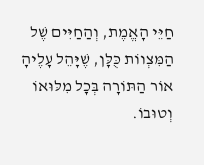חַיֵּי הָאֱמֶת, וְהַחַיִּים שֶׁל הַמִּצְווֹת כֻּלָּן, שֶׁיָּהֵל עָלֶיהָ אוֹר הַתּוֹרָה בְּכָל מִלּוּאוֹ וְטוּבוֹ.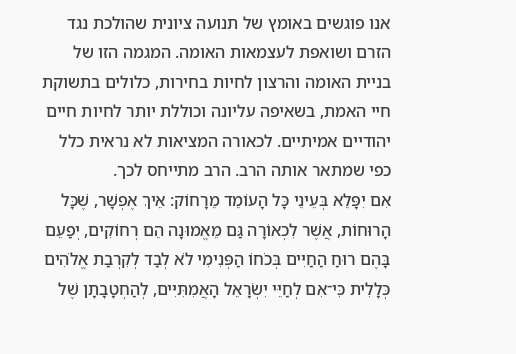אנו פוגשים באומץ של תנועה ציונית שהולכת נגד הזרם ושואפת לעצמאות האומה. המגמה הזו של בניית האומה והרצון לחיות בחירות, כלולים בתשוקת חיי האמת, בשאיפה עליונה וכוללת יותר לחיות חיים יהודיים אמיתיים. לכאורה המציאות לא נראית כלל כפי שמתאר אותה הרב. הרב מתייחס לכך.
אִם יִפָּלֵא בְּעֵינֵי כָּל הָעוֹמֵד מֵרָחוֹק: אֵיךְ אֶפְשָׁר, שֶׁכָּל הָרוּחוֹת, אֲשֶׁר לִכְאוֹרָה גַּם מֵאֱמוּנָה הֵם רְחוֹקִים, יְפַעֵם בָּהֶם רוּחַ הַחַיִּים בְּכֹחוֹ הַפְּנִימִי לֹא לְבַד לְקִרְבַת אֱלֹהִים כְּלָלִית כִּי־אִם לְחַיֵּי יִשְׂרָאֵל הָאֲמִתִּיִּים, לְהַחְטָבָתָן שֶׁל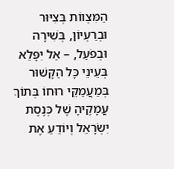הַמִּצְווֹת בְּצִיּוּר וּבְרַעְיוֹן, בְּשִׁירָה וּבְפֹעַל, – אַל יִפָּלֵא בְּעֵינֵי כָּל הַקָּשׁוּר בְּמַעֲמַקֵּי רוּחוֹ בְּתוֹךְ עֳמָקֶיהָ שֶׁל כְּנֶסֶת יִשְׂרָאֵל וְיוֹדֵעַ אֶת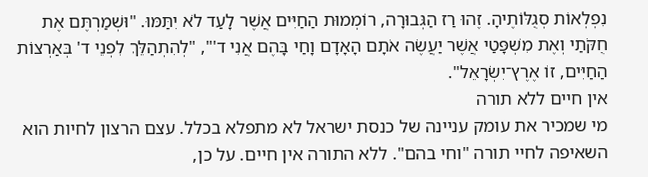נִפְלְאוֹת סְגֻלּוֹתֶיהָ. זֶהוּ רַז הַגְּבוּרָה, רוֹמְמוּת הַחַיִּים אֲשֶׁר לָעַד לֹא יִתַּמּוּ. "וּשְׁמַרְתֶּם אֶת חֻקֹּתַי וְאֶת מִשְׁפָּטַי אֲשֶׁר יַעֲשֶׂה אֹתָם הָאָדָם וָחַי בָּהֶם אֲנִי ד'", "לְהִתְהַלֵּךְ לִפְנֵי ד' בְּאַרְצוֹת הַחַיִּים, זוֹ אֶרֶץ־יִשְׂרָאֵל".
אין חיים ללא תורה
מי שמכיר את עומק עניינה של כנסת ישראל לא מתפלא בכלל. עצם הרצון לחיות הוא השאיפה לחיי תורה "וחי בהם". ללא התורה אין חיים. על כן,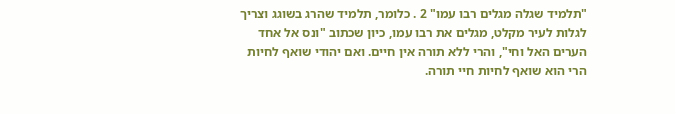"תלמיד שגלה מגלים רבו עמו" 2 . כלומר, תלמיד שהרג בשוגג וצריך לגלות לעיר מקלט, מגלים את רבו עמו, כיון שכתוב "ונס אל אחד הערים האל וחי", והרי ללא תורה אין חיים. ואם יהודי שואף לחיות הרי הוא שואף לחיות חיי תורה.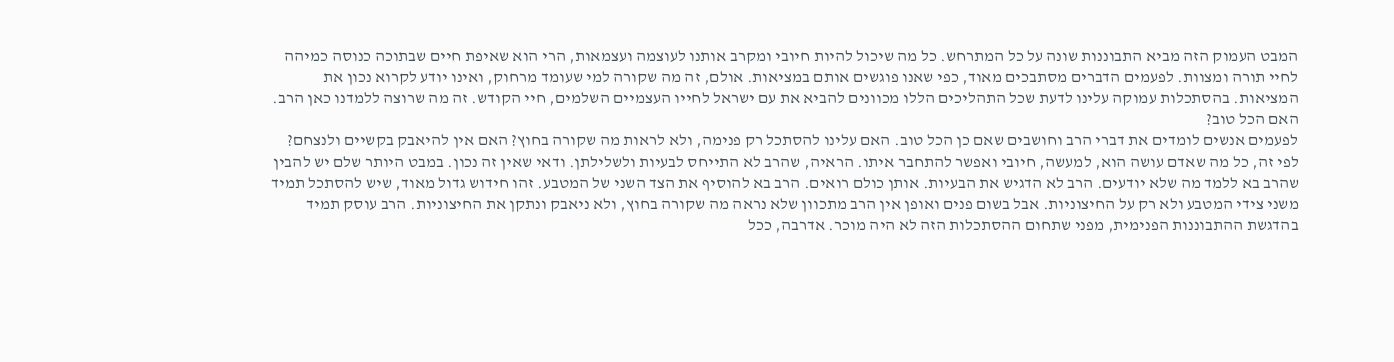המבט העמוק הזה מביא התבוננות שונה על כל המתרחש. כל מה שיכול להיות חיובי ומקרב אותנו לעוצמה ועצמאות, הרי הוא שאיפת חיים שבתוכה כנוסה כמיהה לחיי תורה ומצוות. לפעמים הדברים מסתבכים מאוד, כפי שאנו פוגשים אותם במציאות. אולם, זה מה שקורה למי שעומד מרחוק, ואינו יודע לקרוא נכון את המציאות. בהסתכלות עמוקה עלינו לדעת שכל התהליכים הללו מכוונים להביא את עם ישראל לחייו העצמיים השלמים, חיי הקודש. זה מה שרוצה ללמדנו כאן הרב.
האם הכל טוב?
לפעמים אנשים לומדים את דברי הרב וחושבים שאם כן הכל טוב. האם עלינו להסתכל רק פנימה, ולא לראות מה שקורה בחוץ? האם אין להיאבק בקשיים ולנצחם? לפי זה, כל מה שאדם עושה הוא, למעשה, חיובי ואפשר להתחבר איתו. הראיה, שהרב לא התייחס לבעיות ולשלילתן. ודאי שאין זה נכון. במבט היותר שלם יש להבין שהרב בא ללמד מה שלא יודעים. הרב לא הדגיש את הבעיות. אותן כולם רואים. הרב בא להוסיף את הצד השני של המטבע. זהו חידוש גדול מאוד, שיש להסתכל תמיד משני צידי המטבע ולא רק על החיצוניות. אבל בשום פנים ואופן אין הרב מתכוון שלא נראה מה שקורה בחוץ, ולא ניאבק ונתקן את החיצוניות. הרב עוסק תמיד בהדגשת ההתבוננות הפנימית, מפני שתחום ההסתכלות הזה לא היה מוכר. אדרבה, ככל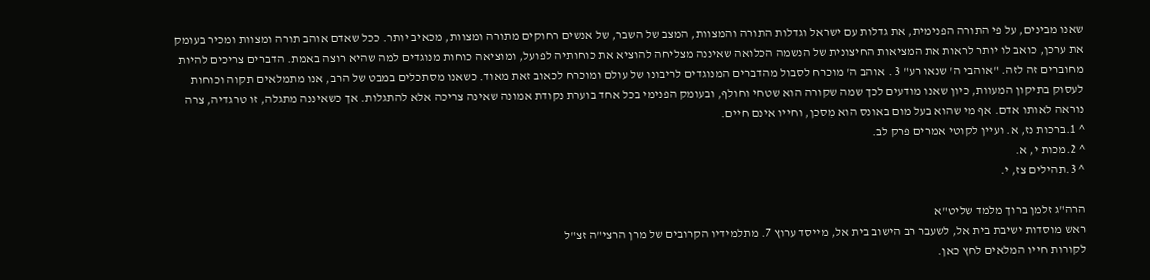שאנו מבינים, על פי התורה הפנימית, את גדלות עם ישראל וגדלות התורה והמצוות, המצב של השבר, של אנשים רחוקים מתורה ומצוות, מכאיב יותר. ככל שאדם אוהב תורה ומצוות ומכיר בעומק את ערכן, כואב לו יותר לראות את המציאות החיצונית של הנשמה הכלואה שאיננה מצליחה להוציא את כוחותיה לפועל, ומוציאה כוחות מנוגדים למה שהיא רוצה באמת. הדברים צריכים להיות מחוברים זה לזה. "אוהבי ה' שנאו רע" 3 . אוהב ה' מוכרח לסבול מהדברים המנוגדים לריבונו של עולם ומוכרח לכאוב זאת מאוד. כשאנו מסתכלים במבט של הרב, אנו מתמלאים תקוה וכוחות לעסוק בתיקון המעוות, כיון שאנו מודעים לכך שמה שקורה הוא שטחי וחולף, ובעומק הפנימי בכל אחד בוערת נקודת אמונה שאינה צריכה אלא להתגלות. אך כשאיננה מתגלה, זו טרגדיה, צרה נוראה לאותו אדם. אף מי שהוא בעל מום באונס הוא מִסכן, וחייו אינם חיים.
^ 1.ברכות נז, א. ועיין לקוטי אמרים פרק לב.
^ 2.מכות י, א.
^ 3.תהילים צז, י.

הרה"ג זלמן ברוך מלמד שליט"א
ראש מוסדות ישיבת בית אל, לשעבר רב הישוב בית אל, מייסד ערוץ 7. מתלמידיו הקרובים של מרן הרצי"ה זצ"ל
לקורות חייו המלאים לחץ כאן.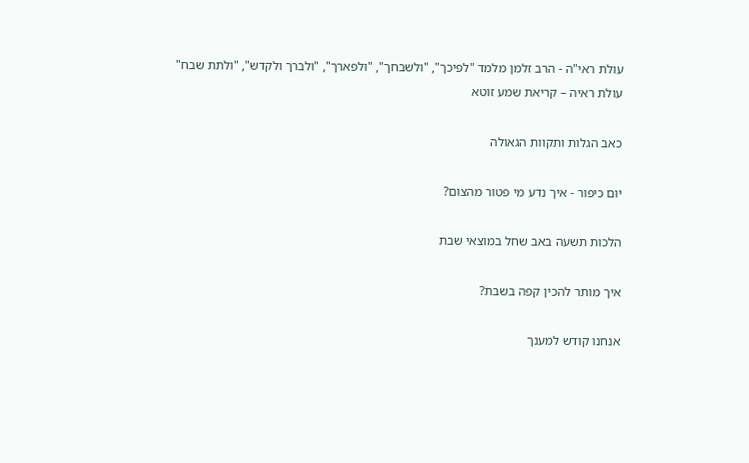עולת ראי"ה - הרב זלמן מלמד "לפיכך", "ולשבחך", "ולפארך", "ולברך ולקדש", "ולתת שבח"
עולת ראיה – קריאת שמע זוטא

כאב הגלות ותקוות הגאולה

יום כיפור - איך נדע מי פטור מהצום?

הלכות תשעה באב שחל במוצאי שבת

איך מותר להכין קפה בשבת?

אנחנו קודש למענך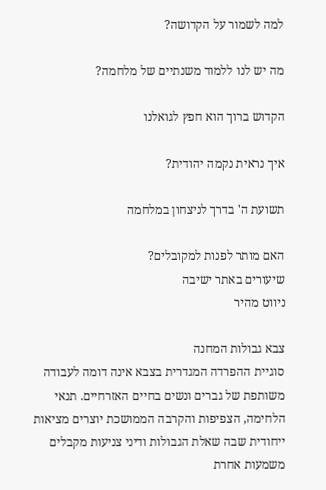למה לשמור על הקדושה?

מה יש לנו ללמוד משנתיים של מלחמה?

הקדוש ברוך הוא חפץ לגואלנו

איך נראית נקמה יהודית?

תשועת ה' בדרך לניצחון במלחמה

האם מותר לפנות למקובלים?
שיעורים באתר ישיבה
ניווט מהיר

צבא גבולות המחנה
סוגיית ההפרדה המגדרית בצבא אינה דומה לעבודה משותפת של גברים ונשים בחיים האזרחיים. תנאי הלחימה, הצפיפות והקרבה הממושכת יוצרים מציאות ייחודית שבה שאלת הגבולות ודיני צניעות מקבלים משמעות אחרת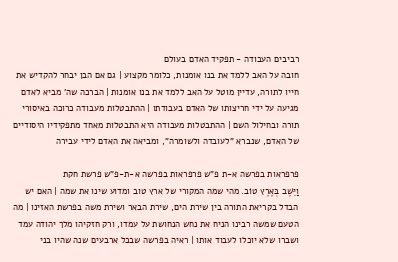רביבים העבודה - תפקיד האדם בעולם
חובה על האב ללמד את בנו אומנות, כלומר מקצוע | גם אם הבן יבחר להקדיש את חייו לתורה, עדיין מוטל על האב ללמד את בנו אומנות | הברכה שה' מביא לאדם מגיעה על ידי חריצותו של האדם בעבודתו | ההתבטלות מעבודה כרוכה באיסורי תורה ובחילול השם | ההתבטלות מעבודה היא התבטלות מאחד מתפקידיו היסודיים של האדם, שנברא "לעובדה ולשומרה", ומביאה את האדם לידי עבירה

פרפראות בפרשה א-ת פ"ש פרפראות בפרשה א-ת-פ"ש פרשת חקת
וַיֵּשֶׁב בְּאֶרֶץ טוֹב. מהי שמה המקורי של ארץ טוב ומדוע שינו את שמה | האם יש הבדל בקריאת התורה בין שירת הים, שירת הבאר ושירת משה בפרשת האזינו | מה הטעם שמשה רבינו הניח את נחש הנחושת על עמדו, ורק חזקיהו מלך יהודה עמד ושברו שלא יוכלו לעבוד אותו | ראיה בפרשה שבכל ארבעים שנה שהיו בני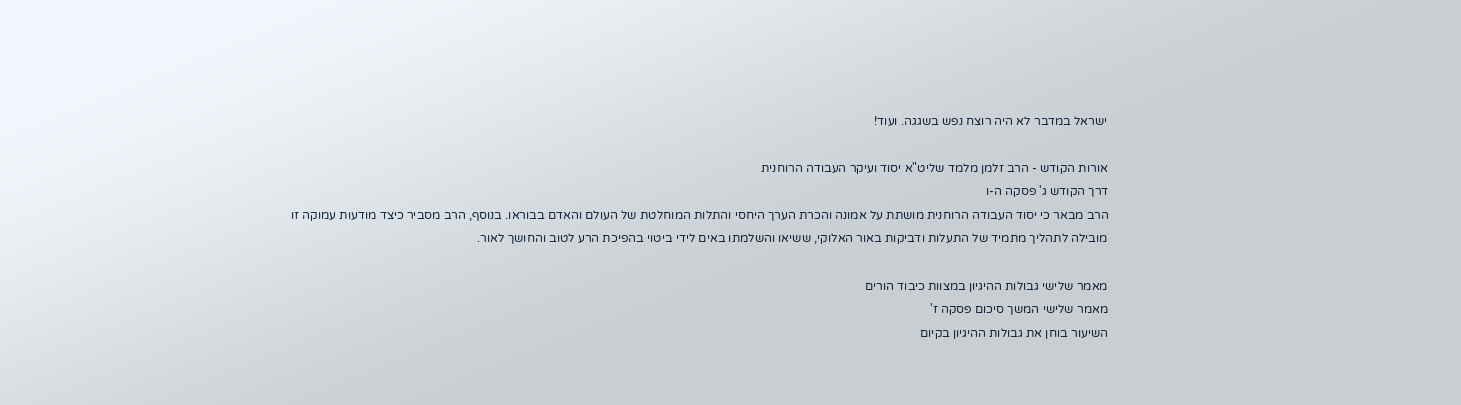ישראל במדבר לא היה רוצח נפש בשגגה. ועוד!

אורות הקודש - הרב זלמן מלמד שליט"א יסוד ועיקר העבודה הרוחנית
דרך הקודש ג' פסקה ה-ו
הרב מבאר כי יסוד העבודה הרוחנית מושתת על אמונה והכרת הערך היחסי והתלות המוחלטת של העולם והאדם בבוראו. בנוסף, הרב מסביר כיצד מודעות עמוקה זו מובילה לתהליך מתמיד של התעלות ודביקות באור האלוקי, ששיאו והשלמתו באים לידי ביטוי בהפיכת הרע לטוב והחושך לאור.

מאמר שלישי גבולות ההיגיון במצוות כיבוד הורים
מאמר שלישי המשך סיכום פסקה ז'
השיעור בוחן את גבולות ההיגיון בקיום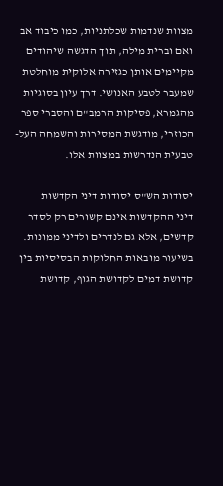מצוות שנדמות שכלתניות, כמו כיבוד אב ואם וברית מילה, תוך הדגשה שיהודים מקיימים אותן כגזירה אלוקית מוחלטת שמעבר לטבע האנושי. דרך עיון בסוגיות מהגמרא, פסיקות הרמב"ם והסברי ספר הכוזרי, מודגשת המסירות והשמחה העל-טבעית הנדרשות במצוות אלו.

יסודות הש"ס יסודות דיני הקדשות
דיני ההקדשות אינם קשורים רק לסדר קדשים, אלא גם לנדרים ולדיני ממונות. בשיעור מובאות החלוקות הבסיסיות בין קדושת דמים לקדושת הגוף, קדושת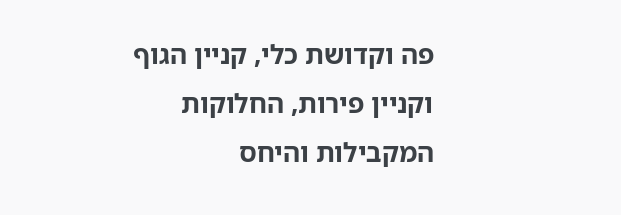פה וקדושת כלי, קניין הגוף וקניין פירות, החלוקות המקבילות והיחס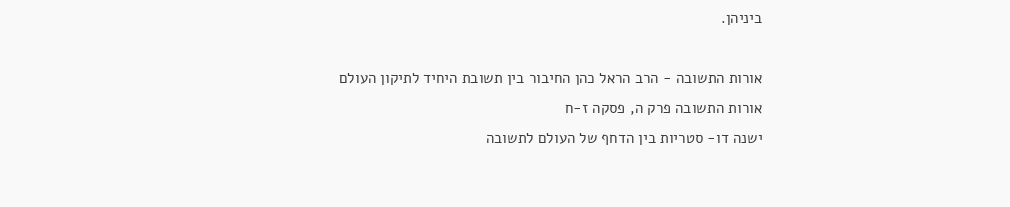ביניהן.

אורות התשובה - הרב הראל כהן החיבור בין תשובת היחיד לתיקון העולם
אורות התשובה פרק ה, פסקה ז-ח
ישנה דו- סטריות בין הדחף של העולם לתשובה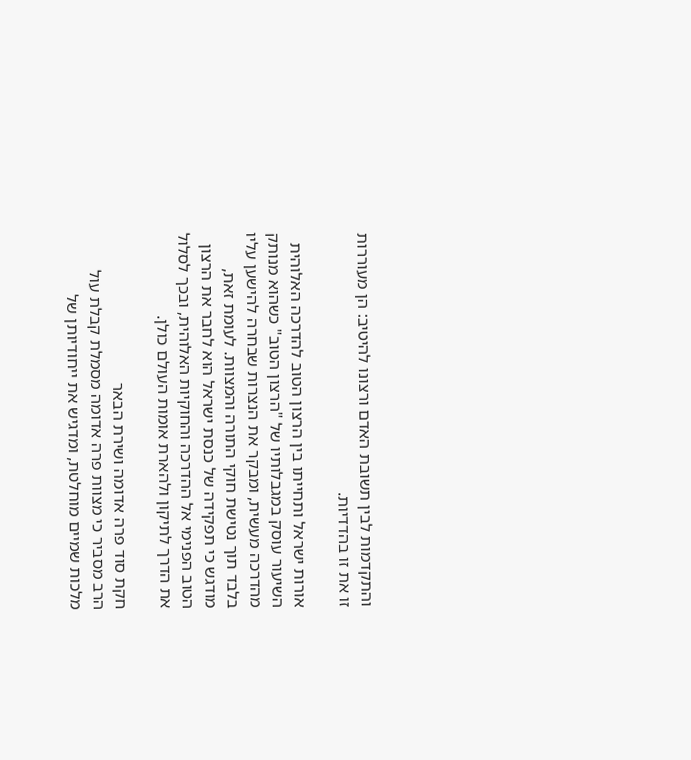והתקדמות לבין תשובת האדם ורצונו להיטיב: הן מעוררות זו את זו בהדדיות.

אורות ישראל ותחייתו בין הרצון הטוב להדרכה האלוהית
השיעור עוסק במגבלותיו של "הרצון הטוב" כשהוא מנותק מהדרכה מעשית, ומבקר את הנצרות שבחרה להישען עליו בלבד תוך נטישת חוקי התורה והמצוות. לעומת זאת, מודגש כי תפקידה של כנסת ישראל הוא לחבר את הרצון הטוב הפנימי אל ההדרכה והחוקיות האלוהית, ובכך לסלול את הדרך לתיקון ולהארת אומות העולם כולן.

חקת סוד פרה אדומה ושירת הבאר
הרב מסביר כי מצוות פרה אדומה מסמלת קבלת עול מלכות שמיים מוחלטת, ומדגיש את ייחודיותן של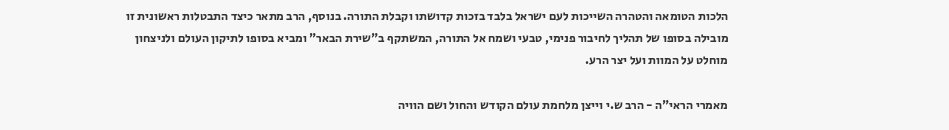הלכות הטומאה והטהרה השייכות לעם ישראל בלבד בזכות קדושתו וקבלת התורה. בנוסף, הרב מתאר כיצד התבטלות ראשונית זו מובילה בסופו של תהליך לחיבור פנימי, טבעי ושמח אל התורה, המשתקף ב"שירת הבאר" ומביא בסופו לתיקון העולם ולניצחון מוחלט על המוות ועל יצר הרע.

מאמרי הראי"ה - הרב ש.י וייצן מלחמת עולם הקודש והחול ושם הוויה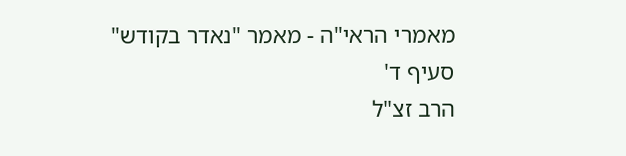מאמרי הראי"ה - מאמר "נאדר בקודש" סעיף ד'
הרב זצ"ל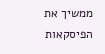ממשיך את הפיסקאות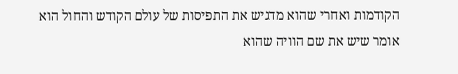הקודמות ואחרי שהוא מדגיש את התפיסות של עולם הקודש והחול הוא אומר שיש את שם הוויה שהוא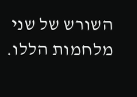השורש של שני מלחמות הללו.